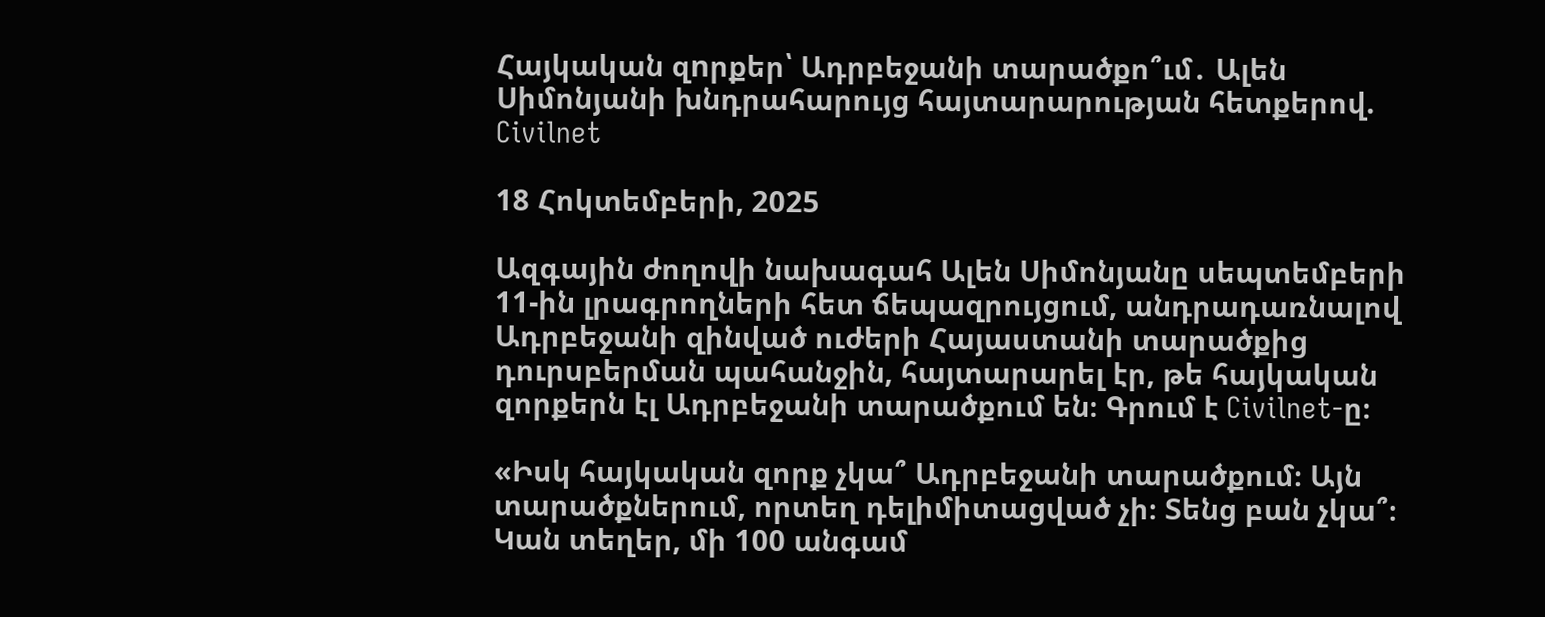Հայկական զnրքեր՝ Ադրբեջանի տարածքո՞ւմ․ Ալեն Սիմոնյանի խնդրահարույց հայտարարության հետքերով. Civilnet

18 Հոկտեմբերի, 2025

Ազգային ժողովի նախագահ Ալեն Սիմոնյանը սեպտեմբերի 11-ին լրագրողների հետ ճեպազրույցում, անդրադառնալով Ադրբեջանի զինված ուժերի Հայաստանի տարածքից դուրսբերման պահանջին, հայտարարել էր, թե հայկական զորքերն էլ Ադրբեջանի տարածքում են։ Գրում է Civilnet-ը։

«Իսկ հայկական զորք չկա՞ Ադրբեջանի տարածքում։ Այն տարածքներում, որտեղ դելիմիտացված չի։ Տենց բան չկա՞։ Կան տեղեր, մի 100 անգամ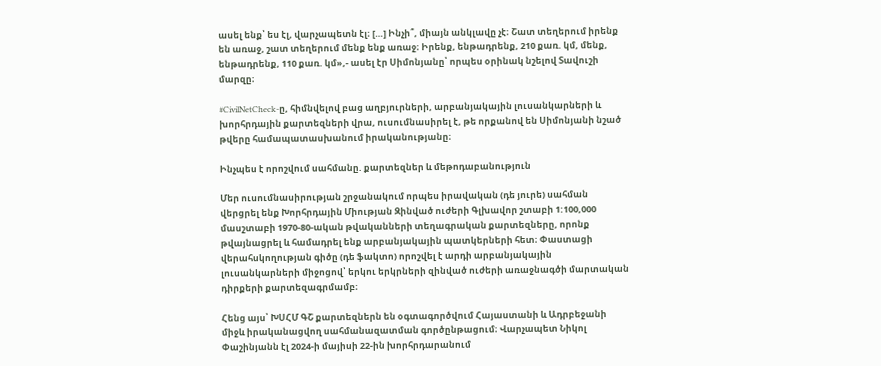ասել ենք՝ ես էլ, վարչապետն էլ։ […] Ինչի՞, միայն անկլավը չէ։ Շատ տեղերում իրենք են առաջ, շատ տեղերում մենք ենք առաջ։ Իրենք, ենթադրենք, 210 քառ. կմ, մենք, ենթադրենք, 110 քառ. կմ»,- ասել էր Սիմոնյանը՝ որպես օրինակ նշելով Տավուշի մարզը։

#CivilNetCheck-ը, հիմնվելով բաց աղբյուրների, արբանյակային լուսանկարների և խորհրդային քարտեզների վրա, ուսումնասիրել է, թե որքանով են Սիմոնյանի նշած թվերը համապատասխանում իրականությանը։

Ինչպես է որոշվում սահմանը. քարտեզներ և մեթոդաբանություն

Մեր ուսումնասիրության շրջանակում որպես իրավական (դե յուրե) սահման վերցրել ենք Խորհրդային Միության Զինված ուժերի Գլխավոր շտաբի 1:100,000 մասշտաբի 1970-80-ական թվականների տեղագրական քարտեզները, որոնք թվայնացրել և համադրել ենք արբանյակային պատկերների հետ։ Փաստացի վերահսկողության գիծը (դե ֆակտո) որոշվել է արդի արբանյակային լուսանկարների միջոցով՝ երկու երկրների զինված ուժերի առաջնագծի մարտական դիրքերի քարտեզագրմամբ։

Հենց այս՝ ԽՍՀՄ ԳՇ քարտեզներն են օգտագործվում Հայաստանի և Ադրբեջանի միջև իրականացվող սահմանազատման գործընթացում։ Վարչապետ Նիկոլ Փաշինյանն էլ 2024-ի մայիսի 22-ին խորհրդարանում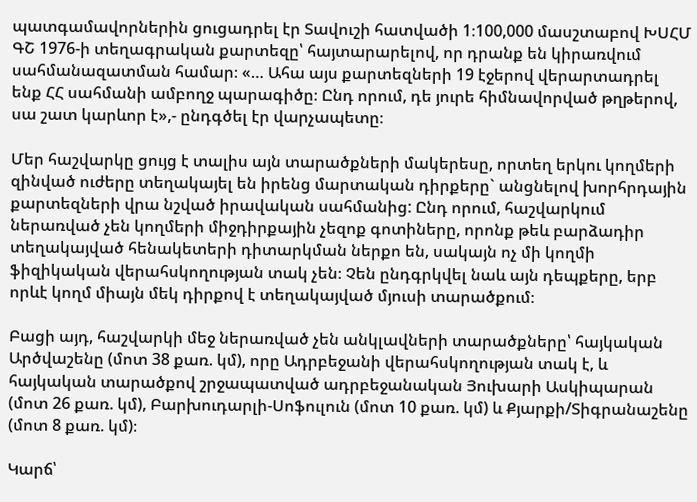պատգամավորներին ցուցադրել էր Տավուշի հատվածի 1։100,000 մասշտաբով ԽՍՀՄ ԳՇ 1976-ի տեղագրական քարտեզը՝ հայտարարելով, որ դրանք են կիրառվում սահմանազատման համար։ «… Ահա այս քարտեզների 19 էջերով վերարտադրել ենք ՀՀ սահմանի ամբողջ պարագիծը։ Ընդ որում, դե յուրե հիմնավորված թղթերով, սա շատ կարևոր է»,- ընդգծել էր վարչապետը։

Մեր հաշվարկը ցույց է տալիս այն տարածքների մակերեսը, որտեղ երկու կողմերի զինված ուժերը տեղակայել են իրենց մարտական դիրքերը` անցնելով խորհրդային քարտեզների վրա նշված իրավական սահմանից: Ընդ որում, հաշվարկում ներառված չեն կողմերի միջդիրքային չեզոք գոտիները, որոնք թեև բարձադիր տեղակայված հենակետերի դիտարկման ներքո են, սակայն ոչ մի կողմի ֆիզիկական վերահսկողության տակ չեն։ Չեն ընդգրկվել նաև այն դեպքերը, երբ որևէ կողմ միայն մեկ դիրքով է տեղակայված մյուսի տարածքում։

Բացի այդ, հաշվարկի մեջ ներառված չեն անկլավների տարածքները՝ հայկական Արծվաշենը (մոտ 38 քառ. կմ), որը Ադրբեջանի վերահսկողության տակ է, և հայկական տարածքով շրջապատված ադրբեջանական Յուխարի Ասկիպարան (մոտ 26 քառ. կմ), Բարխուդարլի-Սոֆուլուն (մոտ 10 քառ. կմ) և Քյարքի/Տիգրանաշենը (մոտ 8 քառ. կմ)։

Կարճ՝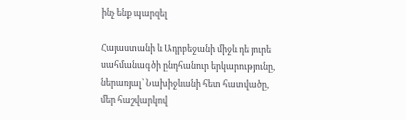ինչ ենք պարզել

Հայաստանի և Ադրբեջանի միջև դե յուրե սահմանագծի ընդհանուր երկարությունը, ներառյալ՝ Նախիջևանի հետ հատվածը, մեր հաշվարկով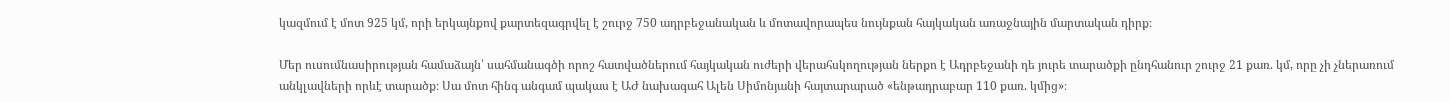կազմում է մոտ 925 կմ, որի երկայնքով քարտեզագրվել է շուրջ 750 ադրբեջանական և մոտավորապես նույնքան հայկական առաջնային մարտական դիրք։

Մեր ուսումնասիրության համաձայն՝ սահմանագծի որոշ հատվածներում հայկական ուժերի վերահսկողության ներքո է Ադրբեջանի դե յուրե տարածքի ընդհանուր շուրջ 21 քառ. կմ, որը չի չներառում անկլավների որևէ տարածք։ Սա մոտ հինգ անգամ պակաս է ԱԺ նախագահ Ալեն Սիմոնյանի հայտարարած «ենթադրաբար 110 քառ. կմից»։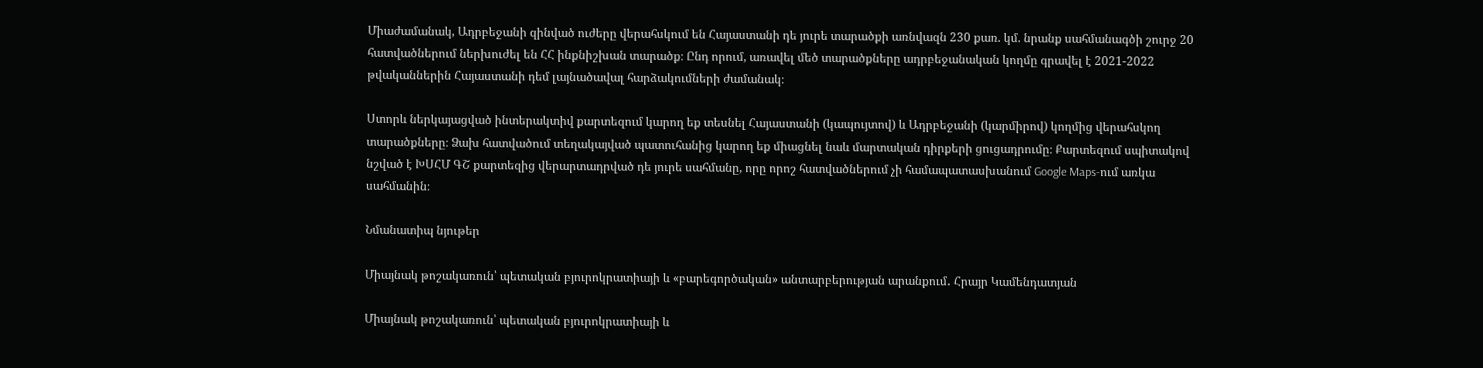Միաժամանակ, Ադրբեջանի զինված ուժերը վերահսկում են Հայաստանի դե յուրե տարածքի առնվազն 230 քառ. կմ. նրանք սահմանագծի շուրջ 20 հատվածներում ներխուժել են ՀՀ ինքնիշխան տարածք։ Ընդ որում, առավել մեծ տարածքները ադրբեջանական կողմը գրավել է 2021-2022 թվականներին Հայաստանի դեմ լայնածավալ հարձակումների ժամանակ։

Ստորև ներկայացված ինտերակտիվ քարտեզում կարող եք տեսնել Հայաստանի (կապույտով) և Ադրբեջանի (կարմիրով) կողմից վերահսկող տարածքները։ Ձախ հատվածում տեղակայված պատուհանից կարող եք միացնել նաև մարտական դիրքերի ցուցադրումը։ Քարտեզում սպիտակով նշված է ԽՍՀՄ ԳՇ քարտեզից վերարտադրված դե յուրե սահմանը, որը որոշ հատվածներում չի համապատասխանում Google Maps-ում առկա սահմանին։

Նմանատիպ նյութեր

Միայնակ թոշակառուն՝ պետական բյուրոկրատիայի և «բարեգործական» անտարբերության արանքում․ Հրայր Կամենդատյան

Միայնակ թոշակառուն՝ պետական բյուրոկրատիայի և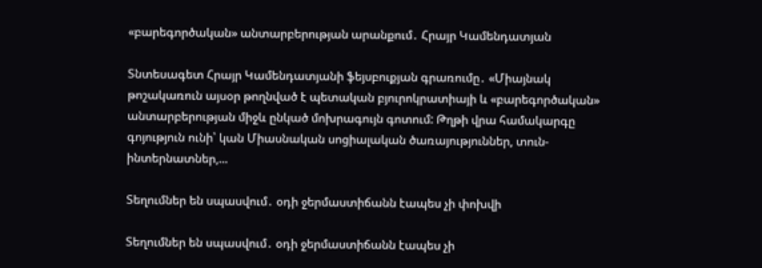«բարեգործական» անտարբերության արանքում․ Հրայր Կամենդատյան

Տնտեսագետ Հրայր Կամենդատյանի ֆեյսբուքյան գրառումը․ «Միայնակ թոշակառուն այսօր թողնված է պետական բյուրոկրատիայի և «բարեգործական» անտարբերության միջև ընկած մոխրագույն գոտում: Թղթի վրա համակարգը գոյություն ունի՝ կան Միասնական սոցիալական ծառայություններ, տուն-ինտերնատներ,...

Տեղումներ են սպասվում․ օդի ջերմաստիճանն էապես չի փոխվի

Տեղումներ են սպասվում․ օդի ջերմաստիճանն էապես չի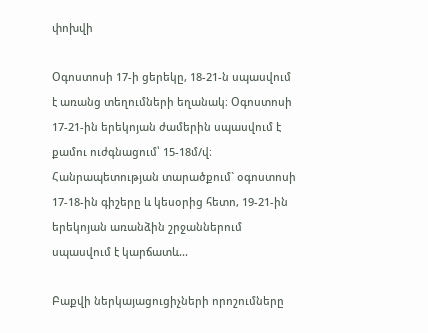փոխվի

Օգոստոսի 17-ի ցերեկը, 18-21-ն սպասվում է առանց տեղումների եղանակ։ Օգոստոսի 17-21-ին երեկոյան ժամերին սպասվում է քամու ուժգնացում՝ 15-18մ/վ։ Հանրապետության տարածքում` օգոստոսի 17-18-ին գիշերը և կեսօրից հետո, 19-21-ին երեկոյան առանձին շրջաններում սպասվում է կարճատև...

Բաքվի ներկայացուցիչների որոշումները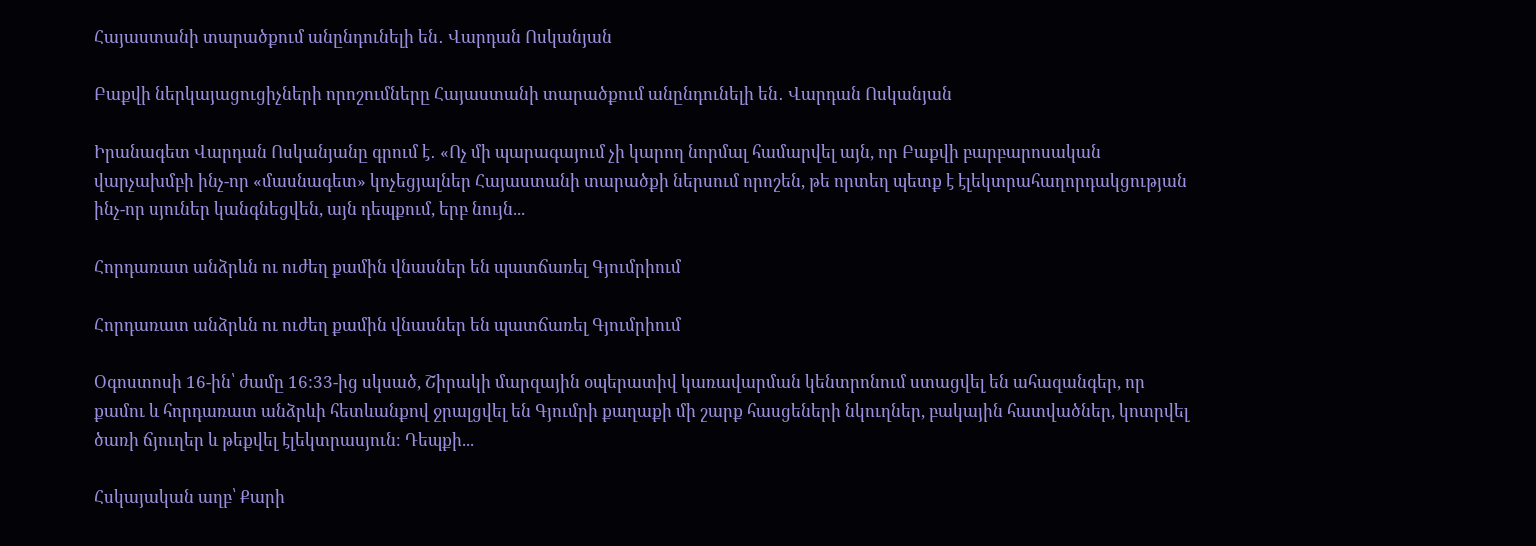Հայաստանի տարածքում անընդունելի են․ Վարդան Ոսկանյան

Բաքվի ներկայացուցիչների որոշումները Հայաստանի տարածքում անընդունելի են․ Վարդան Ոսկանյան

Իրանագետ Վարդան Ոսկանյանը գրում է․ «Ոչ մի պարագայում չի կարող նորմալ համարվել այն, որ Բաքվի բարբարոսական վարչախմբի ինչ-որ «մասնագետ» կոչեցյալներ Հայաստանի տարածքի ներսում որոշեն, թե որտեղ պետք է էլեկտրահաղորդակցության ինչ-որ սյուներ կանգնեցվեն, այն դեպքում, երբ նույն...

Հորդառատ անձրևն ու ուժեղ քամին վնասներ են պատճառել Գյումրիում

Հորդառատ անձրևն ու ուժեղ քամին վնասներ են պատճառել Գյումրիում

Օգոստոսի 16-ին՝ ժամը 16:33-ից սկսած, Շիրակի մարզային օպերատիվ կառավարման կենտրոնում ստացվել են ահազանգեր, որ քամու և հորդառատ անձրևի հետևանքով ջրալցվել են Գյումրի քաղաքի մի շարք հասցեների նկուղներ, բակային հատվածներ, կոտրվել ծառի ճյուղեր և թեքվել էլեկտրասյուն։ Դեպքի...

Հսկայական աղբ՝ Քարի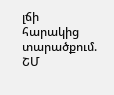լճի հարակից տարածքում. ՇՄ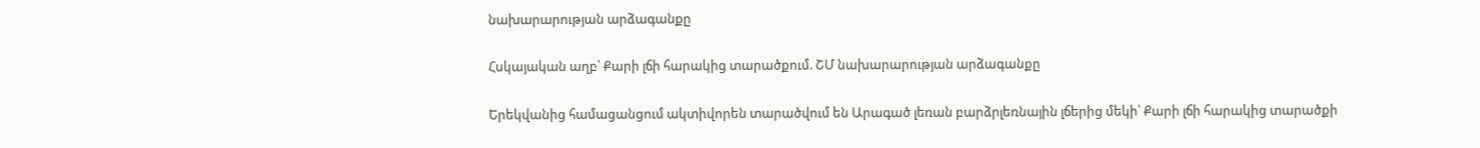նախարարության արձագանքը

Հսկայական աղբ՝ Քարի լճի հարակից տարածքում. ՇՄ նախարարության արձագանքը

Երեկվանից համացանցում ակտիվորեն տարածվում են Արագած լեռան բարձրլեռնային լճերից մեկի՝ Քարի լճի հարակից տարածքի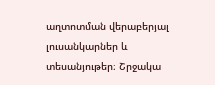աղտոտման վերաբերյալ լուսանկարներ և տեսանյութեր։ Շրջակա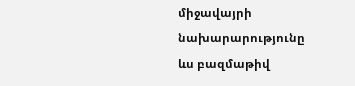միջավայրի նախարարությունը ևս բազմաթիվ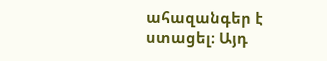ահազանգեր է ստացել։ Այդ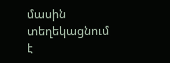մասին տեղեկացնում է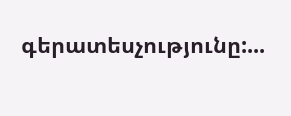գերատեսչությունը:...